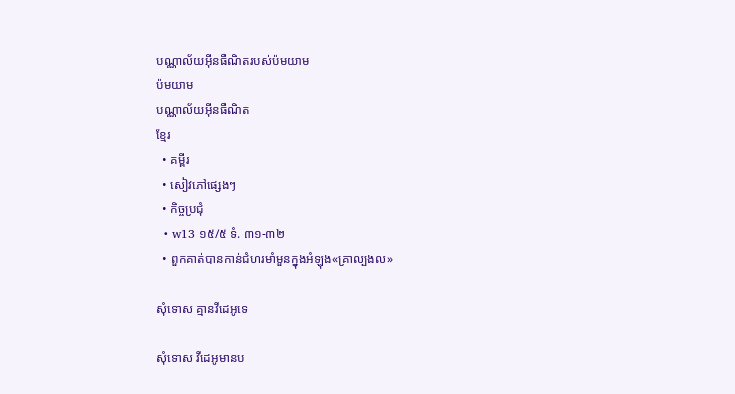បណ្ណាល័យអ៊ីនធឺណិតរបស់ប៉មយាម
ប៉មយាម
បណ្ណាល័យអ៊ីនធឺណិត
ខ្មែរ
  • គម្ពីរ
  • សៀវភៅផ្សេងៗ
  • កិច្ចប្រជុំ
  • w13 ១៥/៥ ទំ. ៣១-៣២
  • ពួកគាត់បានកាន់ជំហរមាំមួនក្នុងអំឡុង«គ្រាល្បងល»

សុំទោស គ្មានវីដេអូទេ

សុំទោស វីដេអូមានប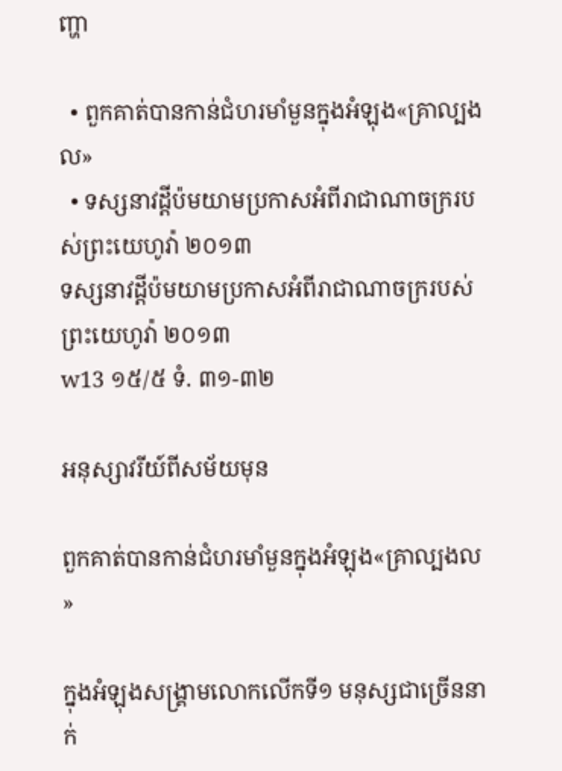ញ្ហា

  • ពួកគាត់បានកាន់ជំហរមាំមួនក្នុងអំឡុង«គ្រាល្បងល»
  • ទស្សនាវដ្ដីប៉មយាមប្រកាសអំពីរាជាណាចក្ររបស់ព្រះយេហូវ៉ា ២០១៣
ទស្សនាវដ្ដីប៉មយាមប្រកាសអំពីរាជាណាចក្ររបស់ព្រះយេហូវ៉ា ២០១៣
w13 ១៥/៥ ទំ. ៣១-៣២

អនុស្សាវរីយ៍ពីសម័យមុន

ពួកគាត់បានកាន់ជំហរមាំមួនក្នុងអំឡុង«គ្រាល្បងល»

ក្នុងអំឡុងសង្គ្រាមលោកលើកទី១ មនុស្សជាច្រើននាក់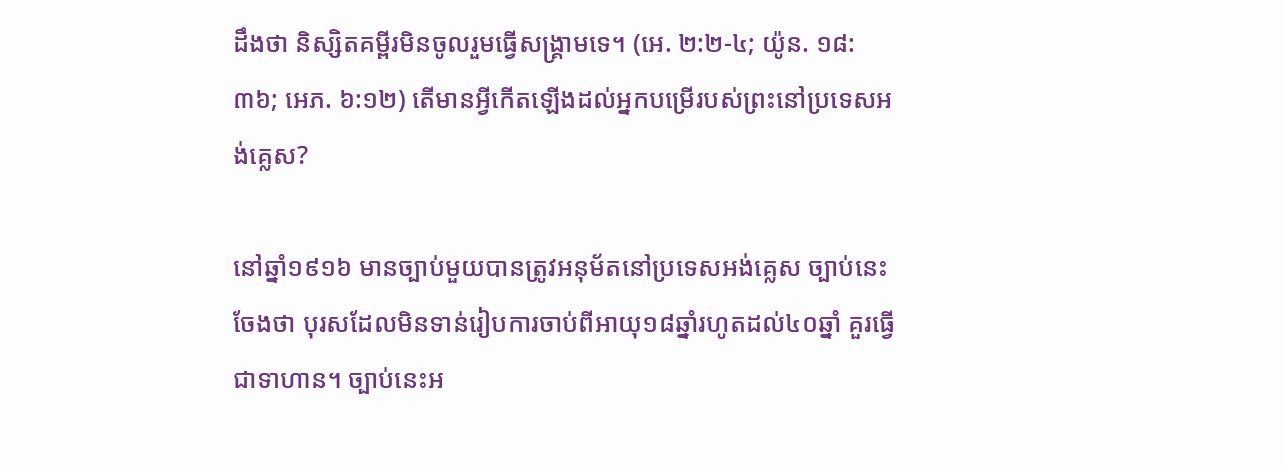ដឹងថា និស្សិតគម្ពីរមិនចូលរួមធ្វើសង្គ្រាមទេ។ (អេ. ២:២-៤; យ៉ូន. ១៨:៣៦; អេភ. ៦:១២) តើមានអ្វីកើតឡើងដល់អ្នកបម្រើរបស់ព្រះនៅប្រទេសអង់គ្លេស?

នៅឆ្នាំ១៩១៦ មានច្បាប់មួយបានត្រូវអនុម័តនៅប្រទេសអង់គ្លេស ច្បាប់នេះចែងថា បុរសដែលមិនទាន់រៀបការចាប់ពីអាយុ១៨ឆ្នាំរហូតដល់៤០ឆ្នាំ គួរធ្វើជាទាហាន។ ច្បាប់នេះអ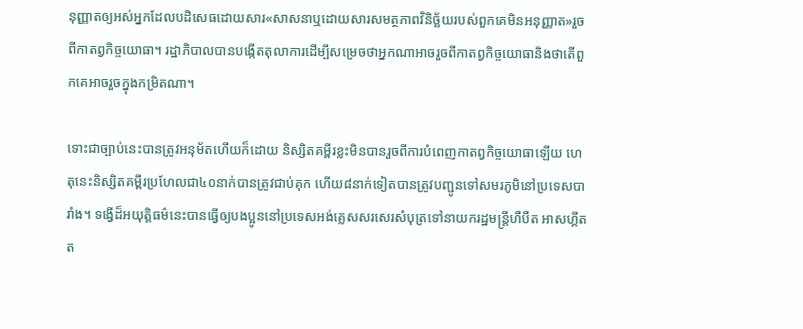នុញ្ញាតឲ្យអស់អ្នកដែលបដិសេធដោយសារ«សាសនាឬដោយសារសមត្ថភាពវិនិច្ឆ័យរបស់ពួកគេមិនអនុញ្ញាត»រួចពីកាតព្វកិច្ចយោធា។ រដ្ឋាភិបាលបានបង្កើតតុលាការដើម្បីសម្រេចថាអ្នកណាអាចរួចពីកាតព្វកិច្ចយោធានិងថាតើពួកគេអាចរួចក្នុងកម្រិតណា។

ទោះជាច្បាប់នេះបានត្រូវអនុម័តហើយក៏ដោយ និស្សិតគម្ពីរខ្លះមិនបានរួចពីការបំពេញកាតព្វកិច្ចយោធាឡើយ ហេតុនេះនិស្សិតគម្ពីរប្រហែលជា៤០នាក់បានត្រូវជាប់គុក ហើយ៨នាក់ទៀតបានត្រូវបញ្ជូនទៅសមរភូមិនៅប្រទេសបារាំង។ ទង្វើដ៏អយុត្ដិធម៌នេះបានធ្វើឲ្យបងប្អូននៅប្រទេសអង់គ្លេសសរសេរសំបុត្រទៅនាយករដ្ឋមន្ត្រីហឺបឺត អាសហ្គីត ត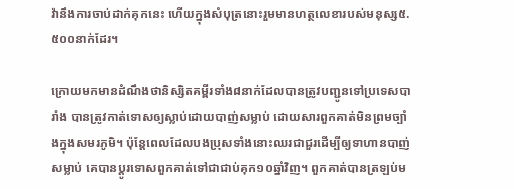វ៉ានឹងការចាប់ដាក់គុកនេះ ហើយក្នុងសំបុត្រនោះរួមមានហត្ថលេខារបស់មនុស្ស៥.៥០០នាក់ដែរ។

ក្រោយមកមានដំណឹងថានិស្សិតគម្ពីរទាំង៨នាក់ដែលបានត្រូវបញ្ជូនទៅប្រទេសបារាំង បានត្រូវកាត់ទោសឲ្យស្លាប់ដោយបាញ់សម្លាប់ ដោយសារពួកគាត់មិនព្រមច្បាំងក្នុងសមរភូមិ។ ប៉ុន្តែពេលដែលបងប្រុសទាំងនោះឈរជាជួរដើម្បីឲ្យទាហានបាញ់សម្លាប់ គេបានប្ដូរទោសពួកគាត់ទៅជាជាប់គុក១០ឆ្នាំវិញ។ ពួកគាត់បានត្រឡប់ម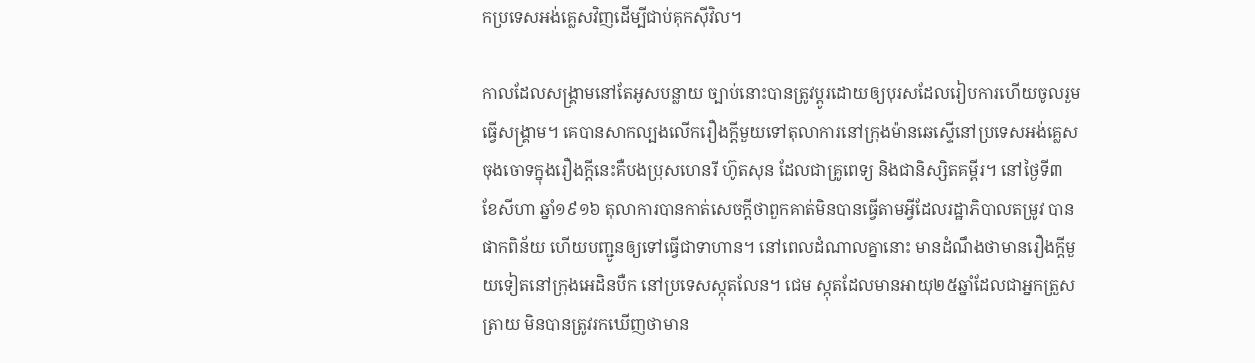កប្រទេសអង់គ្លេសវិញដើម្បីជាប់គុកស៊ីវិល។

កាលដែលសង្គ្រាមនៅតែអូសបន្លាយ ច្បាប់នោះបានត្រូវប្ដូរដោយឲ្យបុរសដែលរៀបការហើយចូលរួមធ្វើសង្គ្រាម។ គេបានសាកល្បងលើករឿងក្ដីមួយទៅតុលាការនៅក្រុងម៉ានឆេស្ទើនៅប្រទេសអង់គ្លេស ចុងចោទក្នុងរឿងក្ដីនេះគឺបងប្រុសហេនរី ហ៊ូតសុន ដែលជាគ្រូពេទ្យ និងជានិស្សិតគម្ពីរ។ នៅថ្ងៃទី៣ ខែសីហា ឆ្នាំ១៩១៦ តុលាការបានកាត់សេចក្ដីថាពួកគាត់មិនបានធ្វើតាមអ្វីដែលរដ្ឋាភិបាលតម្រូវ បានផាកពិន័យ ហើយបញ្ជូនឲ្យទៅធ្វើជាទាហាន។ នៅពេលដំណាលគ្នានោះ មានដំណឹងថាមានរឿងក្ដីមួយទៀតនៅក្រុងអេដិនបឺក នៅប្រទេសស្កុតលែន។ ជេម ស្កុតដែលមានអាយុ២៥ឆ្នាំដែលជាអ្នកត្រួសត្រាយ មិនបានត្រូវរកឃើញថាមាន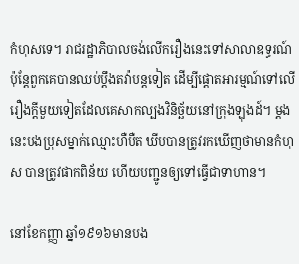កំហុសទេ។ រាជរដ្ឋាភិបាលចង់លើករឿងនេះទៅសាលាឧទ្ធរណ៍ ប៉ុន្តែពួកគេបានឈប់ប្ដឹងតវ៉ាបន្តទៀត ដើម្បីផ្ដោតអារម្មណ៍ទៅលើរឿងក្ដីមួយទៀតដែលគេសាកល្បងវិនិច្ឆ័យនៅក្រុងឡុងដ៍។ ម្ដងនេះបងប្រុសម្នាក់ឈ្មោះហឺបឺត ឃីបបានត្រូវរកឃើញថាមានកំហុស បានត្រូវផាកពិន័យ ហើយបញ្ជូនឲ្យទៅធ្វើជាទាហាន។

នៅខែកញ្ញា ឆ្នាំ១៩១៦មានបង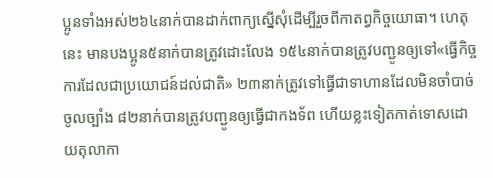ប្អូនទាំងអស់២៦៤នាក់បានដាក់ពាក្យស្នើសុំដើម្បីរួចពីកាតព្វកិច្ចយោធា។ ហេតុនេះ មានបងប្អូន៥នាក់បានត្រូវដោះលែង ១៥៤នាក់បានត្រូវបញ្ជូនឲ្យទៅ«ធ្វើកិច្ចការដែលជាប្រយោជន៍ដល់ជាតិ» ២៣នាក់ត្រូវទៅធ្វើជាទាហានដែលមិនចាំបាច់ចូលច្បាំង ៨២នាក់បានត្រូវបញ្ជូនឲ្យធ្វើជាកងទ័ព ហើយខ្លះទៀតកាត់ទោសដោយតុលាកា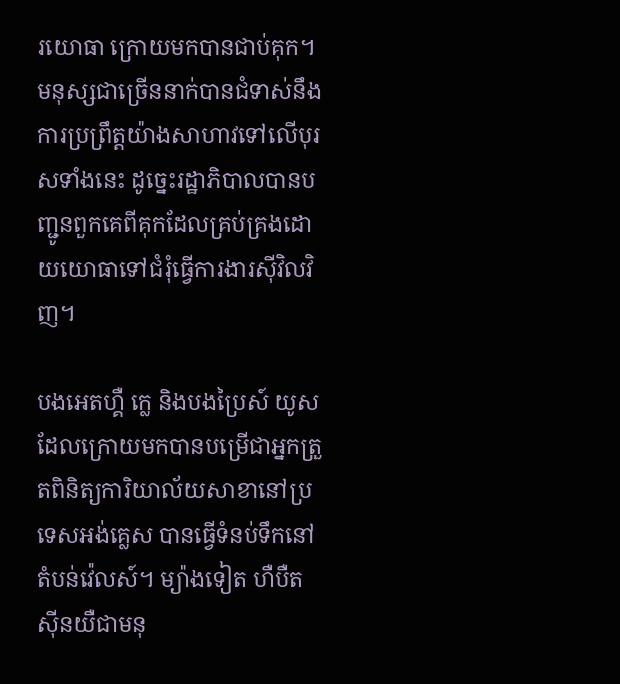រយោធា ក្រោយមកបានជាប់គុក។ មនុស្សជាច្រើននាក់បានជំទាស់នឹងការប្រព្រឹត្តយ៉ាងសាហាវទៅលើបុរសទាំងនេះ ដូច្នេះរដ្ឋាភិបាលបានបញ្ជូនពួកគេពីគុកដែលគ្រប់គ្រងដោយយោធាទៅជំរុំធ្វើការងារស៊ីវិលវិញ។

បងអេតហ្គឺ ក្លេ និងបងប្រៃស៍ យូស ដែលក្រោយមកបានបម្រើជាអ្នកត្រួតពិនិត្យការិយាល័យសាខានៅប្រទេសអង់គ្លេស បានធ្វើទំនប់ទឹកនៅតំបន់វ៉េលស៍។ ម្យ៉ាងទៀត ហឺបឺត ស៊ីនយឺជាមនុ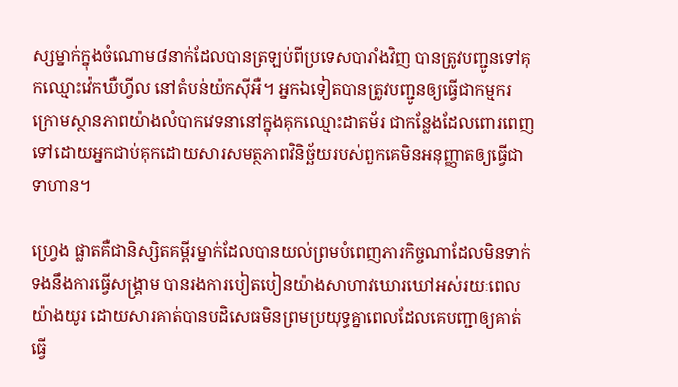ស្សម្នាក់ក្នុងចំណោម៨នាក់ដែលបានត្រឡប់ពីប្រទេសបារាំងវិញ បានត្រូវបញ្ជូនទៅគុកឈ្មោះវ៉េកឃឺហ្វីល នៅតំបន់យ៉កស៊ីអឺ។ អ្នកឯទៀតបានត្រូវបញ្ជូនឲ្យធ្វើជាកម្មករក្រោមស្ថានភាពយ៉ាងលំបាកវេទនានៅក្នុងគុកឈ្មោះដាតម័រ ជាកន្លែងដែលពោរពេញទៅដោយអ្នកជាប់គុកដោយសារសមត្ថភាពវិនិច្ឆ័យរបស់ពួកគេមិនអនុញ្ញាតឲ្យធ្វើជាទាហាន។

ហ្វ្រេង ផ្លាតគឺជានិស្សិតគម្ពីរម្នាក់ដែលបានយល់ព្រមបំពេញភារកិច្ចណាដែលមិនទាក់ទងនឹងការធ្វើសង្គ្រាម បានរងការបៀតបៀនយ៉ាងសាហាវឃោរឃៅអស់រយៈពេលយ៉ាងយូរ ដោយសារគាត់បានបដិសេធមិនព្រមប្រយុទ្ធគ្នាពេលដែលគេបញ្ជាឲ្យគាត់ធ្វើ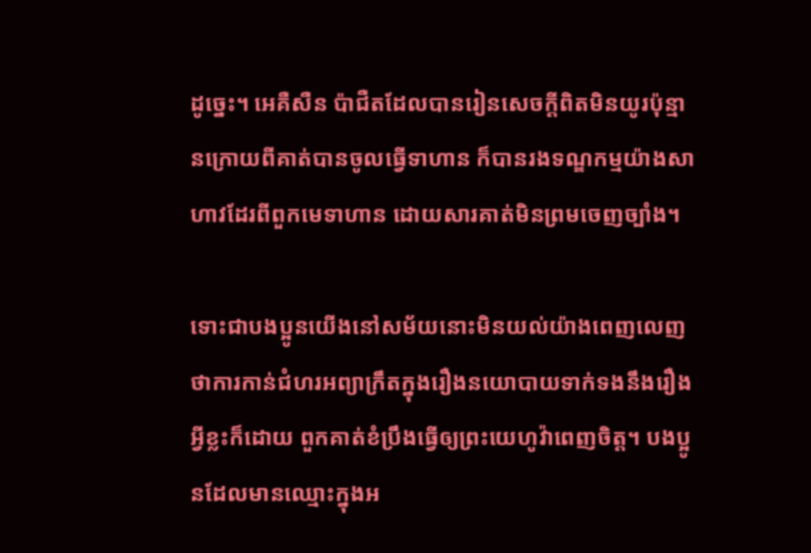ដូច្នេះ។ អេគឺសឺន ប៉ាជឺតដែលបានរៀនសេចក្ដីពិតមិនយូរប៉ុន្មានក្រោយពីគាត់បានចូលធ្វើទាហាន ក៏បានរងទណ្ឌកម្មយ៉ាងសាហាវដែរពីពួកមេទាហាន ដោយសារគាត់មិនព្រមចេញច្បាំង។

ទោះជាបងប្អូនយើងនៅសម័យនោះមិនយល់យ៉ាងពេញលេញថាការកាន់ជំហរអព្យាក្រឹតក្នុងរឿងនយោបាយទាក់ទងនឹងរឿងអ្វីខ្លះក៏ដោយ ពួកគាត់ខំប្រឹងធ្វើឲ្យព្រះយេហូវ៉ាពេញចិត្ត។ បងប្អូនដែលមានឈ្មោះក្នុងអ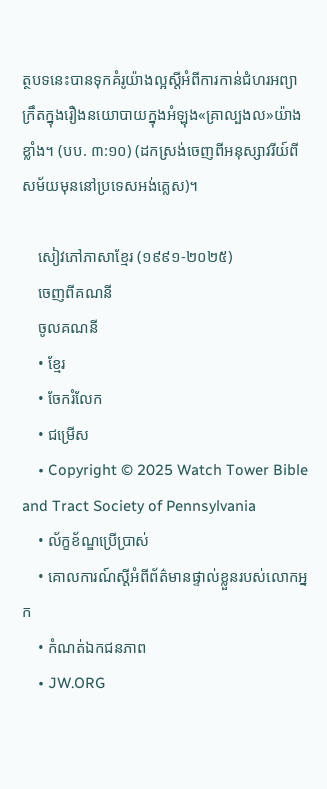ត្ថបទនេះបានទុកគំរូយ៉ាងល្អស្តីអំពីការកាន់ជំហរអព្យាក្រឹតក្នុងរឿងនយោបាយក្នុងអំឡុង«គ្រាល្បងល»យ៉ាងខ្លាំង។ (បប. ៣:១០) (ដកស្រង់ចេញពីអនុស្សាវរីយ៍ពីសម័យមុននៅប្រទេសអង់គ្លេស)។

    សៀវភៅភាសាខ្មែរ (១៩៩១-២០២៥)
    ចេញពីគណនី
    ចូលគណនី
    • ខ្មែរ
    • ចែករំលែក
    • ជម្រើស
    • Copyright © 2025 Watch Tower Bible and Tract Society of Pennsylvania
    • ល័ក្ខខ័ណ្ឌប្រើប្រាស់
    • គោលការណ៍ស្ដីអំពីព័ត៌មានផ្ទាល់ខ្លួនរបស់លោកអ្នក
    • កំណត់ឯកជនភាព
    • JW.ORG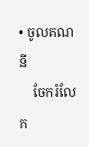• ចូលគណនី
    ចែករំលែក